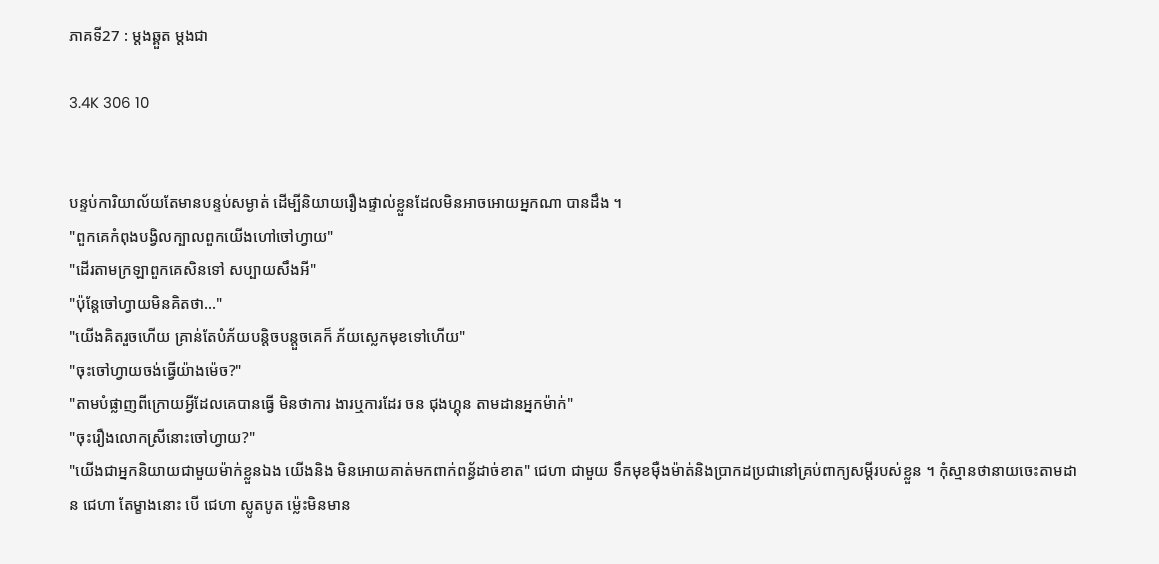ភាគទី27 : ម្តងឆ្គួត ម្តងជា

3.4K 306 10


បន្ទប់ការិយាល័យតែមានបន្ទប់សម្ងាត់ ដើម្បីនិយាយរឿងផ្ទាល់ខ្លួនដែលមិនអាចអោយអ្នកណា បានដឹង ។
"ពួកគេកំពុងបង្វិលក្បាលពួកយើងហៅចៅហ្វាយ"
"ដើរតាមក្រឡាពួកគេសិនទៅ សប្បាយសឹងអី"
"ប៉ុន្តែចៅហ្វាយមិនគិតថា..."
"យើងគិតរួចហើយ គ្រាន់តែបំភ័យបន្តិចបន្តួចគេក៏ ភ័យស្លេកមុខទៅហើយ"
"ចុះចៅហ្វាយចង់ធ្វើយ៉ាងម៉េច?"
"តាមបំផ្លាញពីក្រោយអ្វីដែលគេបានធ្វើ មិនថាការ ងារឬការដែរ ចន ជុងហ្គុន តាមដានអ្នកម៉ាក់"
"ចុះរឿងលោកស្រីនោះចៅហ្វាយ?"
"យើងជាអ្នកនិយាយជាមួយម៉ាក់ខ្លួនឯង យើងនិង មិនអោយគាត់មកពាក់ពន្ធ័ដាច់ខាត" ជេហា ជាមួយ ទឹកមុខមុឺងម៉ាត់និងប្រាកដប្រជានៅគ្រប់ពាក្យសម្តីរបស់ខ្លួន ។ កុំស្មានថានាយចេះតាមដាន ជេហា តែម្ខាងនោះ បើ ជេហា ស្លូតបូត ម៉្លេះមិនមាន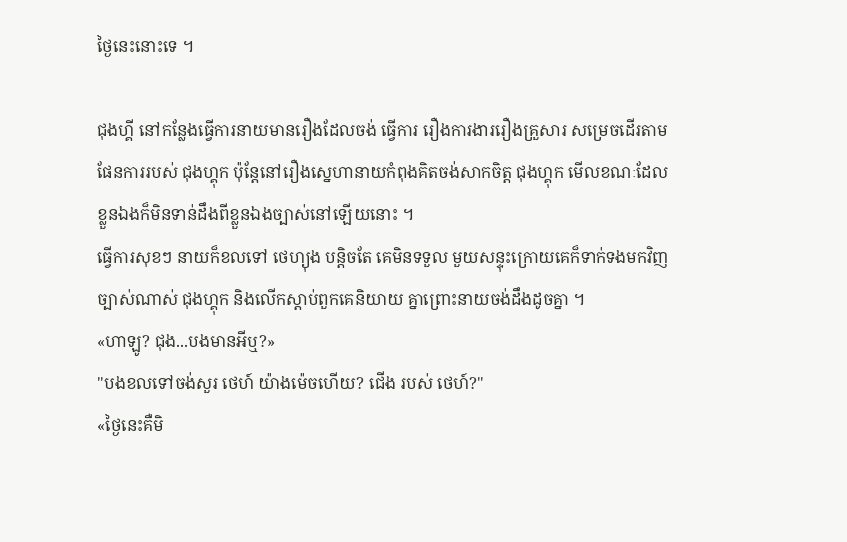ថ្ងៃនេះនោះទេ ។

ជុងហ្គី នៅកន្លែងធ្វើការនាយមានរឿងដែលចង់ ធ្វើការ រឿងការងាររឿងគ្រួសារ សម្រេចដើរតាម ផែនការរបស់ ជុងហ្គុក ប៉ុន្តែនៅរឿងស្នេហានាយកំពុងគិតចង់សាកចិត្ត ជុងហ្គុក មើលខណៈដែលខ្លួនឯងក៏មិនទាន់ដឹងពីខ្លួនឯងច្បាស់នៅឡើយនោះ ។
ធ្វើការសុខៗ នាយក៏ខលទៅ ថេហ្យុង បន្តិចតែ គេមិនទទួល មួយសន្ទុះក្រោយគេក៏ទាក់ទងមកវិញ ច្បាស់ណាស់ ជុងហ្គុក និងលើកស្តាប់ពួកគេនិយាយ គ្នាព្រោះនាយចង់ដឹងដូចគ្នា ។
«ហាឡូ? ជុង...បងមានអីឬ?»
"បងខលទៅចង់សួរ ថេហ៍ យ៉ាងម៉េចហើយ? ជើង របស់ ថេហ៍?"
«ថ្ងៃនេះគឺមិ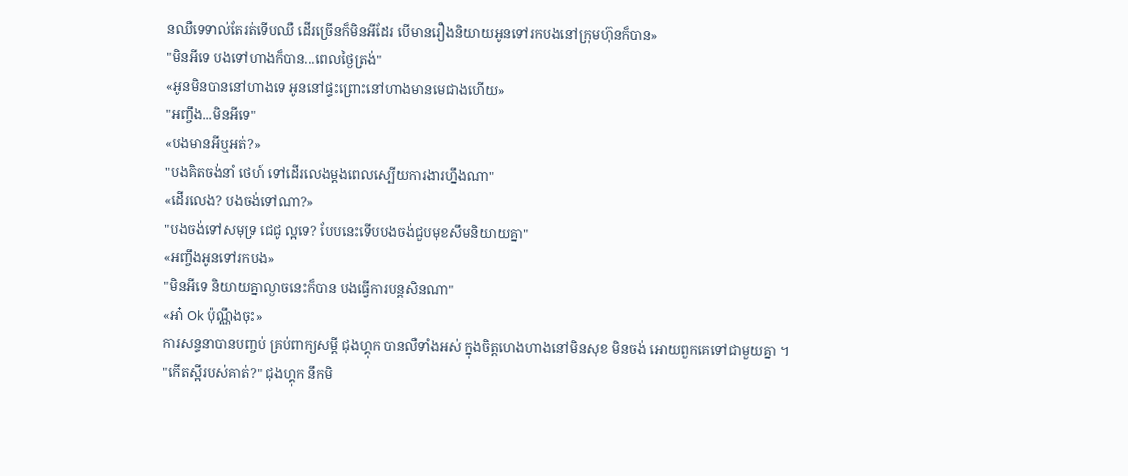នឈឺទេទាល់តែរត់ទើបឈឺ ដើរច្រើនក៏មិនអីដែរ បើមានរឿងនិយាយអូនទៅរកបងនៅក្រុមហ៊ុនក៏បាន»
"មិនអីទេ បងទៅហាងក៏បាន...ពេលថ្ងៃត្រង់"
«អូនមិនបាននៅហាងទេ អូននៅផ្ទះព្រោះនៅហាងមានមេជាងហើយ»
"អញ្ចឹង...មិនអីទេ"
«បងមានអីឬអត់?»
"បងគិតចង់នាំ ថេហ៍ ទៅដើរលេងម្តងពេលស្បើយការងារហ្នឹងណា"
«ដើរលេង? បងចង់ទៅណា?»
"បងចង់ទៅសមុទ្រ ជេជូ ល្អទេ? បែបនេះទើបបងចង់ជួបមុខសឹមនិយាយគ្នា"
«អញ្ចឹងអូនទៅរកបង»
"មិនអីទេ និយាយគ្នាល្ងាចនេះក៏បាន បងធ្វើការបន្តសិនណា"
«អា៎ Ok ប៉ុណ្ណឹងចុះ»
ការសន្ទនាបានបញ្ចប់ គ្រប់ពាក្យសម្តី ជុងហ្គុក បានលឺទាំងអស់ ក្នុងចិត្តហេងហាងនៅមិនសុខ មិនចង់ អោយពួកគេទៅជាមួយគ្នា ។
"កើតស្អីរបស់គាត់?" ជុងហ្គុក នឹកមិ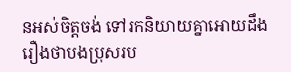នអស់ចិត្តចង់ ទៅរកនិយាយគ្នាអោយដឹងរឿងថាបងប្រុសរប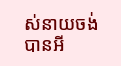ស់នាយចង់បានអី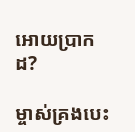អោយប្រាកដ?

ម្ចាស់គ្រងបេះ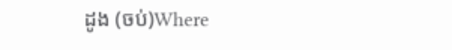ដូង (ចប់)Where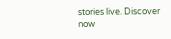stories live. Discover now